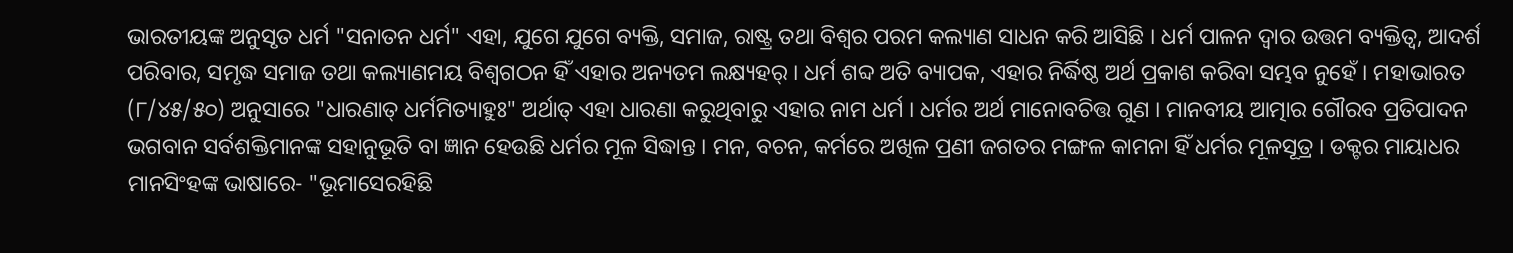ଭାରତୀୟଙ୍କ ଅନୁସୃତ ଧର୍ମ "ସନାତନ ଧର୍ମ" ଏହା, ଯୁଗେ ଯୁଗେ ବ୍ୟକ୍ତି, ସମାଜ, ରାଷ୍ଟ୍ର ତଥା ବିଶ୍ଵର ପରମ କଲ୍ୟାଣ ସାଧନ କରି ଆସିଛି । ଧର୍ମ ପାଳନ ଦ୍ଵାର ଉତ୍ତମ ବ୍ୟକ୍ତିତ୍ଵ, ଆଦର୍ଶ ପରିବାର, ସମୃଦ୍ଧ ସମାଜ ତଥା କଲ୍ୟାଣମୟ ବିଶ୍ଵଗଠନ ହିଁ ଏହାର ଅନ୍ୟତମ ଲକ୍ଷ୍ୟହର୍ । ଧର୍ମ ଶବ୍ଦ ଅତି ବ୍ୟାପକ, ଏହାର ନିର୍ଦ୍ଧିଷ୍ଠ ଅର୍ଥ ପ୍ରକାଶ କରିବା ସମ୍ଭବ ନୁହେଁ । ମହାଭାରତ (୮/୪୫/୫୦) ଅନୁସାରେ "ଧାରଣାତ୍ ଧର୍ମମିତ୍ୟାହୁଃ" ଅର୍ଥାତ୍ ଏହା ଧାରଣା କରୁଥିବାରୁ ଏହାର ନାମ ଧର୍ମ । ଧର୍ମର ଅର୍ଥ ମାନୋବଚିତ୍ତ ଗୁଣ । ମାନବୀୟ ଆତ୍ମାର ଗୌରବ ପ୍ରତିପାଦନ ଭଗବାନ ସର୍ବଶକ୍ତିମାନଙ୍କ ସହାନୁଭୂତି ବା ଜ୍ଞାନ ହେଉଛି ଧର୍ମର ମୂଳ ସିଦ୍ଧାନ୍ତ । ମନ, ବଚନ, କର୍ମରେ ଅଖିଳ ପ୍ରଣୀ ଜଗତର ମଙ୍ଗଳ କାମନା ହିଁ ଧର୍ମର ମୂଳସୂତ୍ର । ଡକ୍ଟର ମାୟାଧର ମାନସିଂହଙ୍କ ଭାଷାରେ- "ଭୂମାସେରହିଛି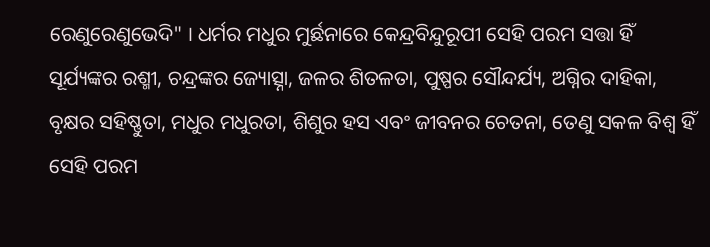ରେଣୁରେଣୁଭେଦି" । ଧର୍ମର ମଧୁର ମୁର୍ଛନାରେ କେନ୍ଦ୍ରବିନ୍ଦୁରୂପୀ ସେହି ପରମ ସତ୍ତା ହିଁ ସୂର୍ଯ୍ୟଙ୍କର ରଶ୍ମୀ, ଚନ୍ଦ୍ରଙ୍କର ଜ୍ୟୋତ୍ସ୍ନା, ଜଳର ଶିତଳତା, ପୁଷ୍ପର ସୌନ୍ଦର୍ଯ୍ୟ, ଅଗ୍ନିର ଦାହିକା, ବୃକ୍ଷର ସହିଷ୍ଣୁତା, ମଧୁର ମଧୁରତା, ଶିଶୁର ହସ ଏବଂ ଜୀବନର ଚେତନା, ତେଣୁ ସକଳ ବିଶ୍ଵ ହିଁ ସେହି ପରମ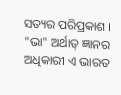ସତ୍ୟର ପରିପ୍ରକାଶ ।
"ଭା" ଅର୍ଥାତ୍ ଜ୍ଞାନର ଅଧିକାରୀ ଏ ଭାରତ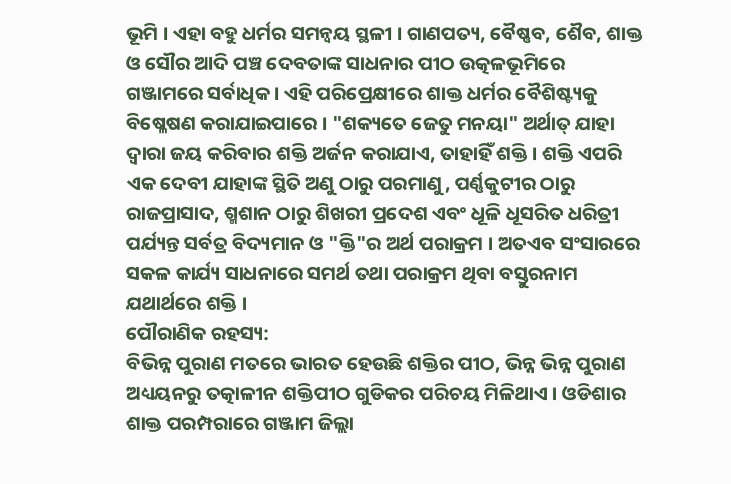ଭୂମି । ଏହା ବହୁ ଧର୍ମର ସମନ୍ଵୟ ସ୍ଥଳୀ । ଗାଣପତ୍ୟ, ବୈଷ୍ଣବ, ଶୈବ, ଶାକ୍ତ ଓ ସୌର ଆଦି ପଞ୍ଚ ଦେବତାଙ୍କ ସାଧନାର ପୀଠ ଉତ୍କଳଭୂମିରେ ଗଞ୍ଜାମରେ ସର୍ବାଧିକ । ଏହି ପରିପ୍ରେକ୍ଷୀରେ ଶାକ୍ତ ଧର୍ମର ବୈଶିଷ୍ଟ୍ୟକୁ ବିଷ୍ଳେଷଣ କରାଯାଇପାରେ । "ଶକ୍ୟତେ ଜେତୁ ମନୟା" ଅର୍ଥାତ୍ ଯାହା ଦ୍ଵାରା ଜୟ କରିବାର ଶକ୍ତି ଅର୍ଜନ କରାଯାଏ, ତାହାହିଁ ଶକ୍ତି । ଶକ୍ତି ଏପରି ଏକ ଦେବୀ ଯାହାଙ୍କ ସ୍ଥିତି ଅଣୁ ଠାରୁ ପରମାଣୁ, ପର୍ଣ୍ଣକୁଟୀର ଠାରୁ ରାଜପ୍ରାସାଦ, ଶ୍ମଶାନ ଠାରୁ ଶିଖରୀ ପ୍ରଦେଶ ଏବଂ ଧୂଳି ଧୂସରିତ ଧରିତ୍ରୀ ପର୍ଯ୍ୟନ୍ତ ସର୍ବତ୍ର ବିଦ୍ୟମାନ ଓ "କ୍ତି"ର ଅର୍ଥ ପରାକ୍ରମ । ଅତଏବ ସଂସାରରେ ସକଳ କାର୍ଯ୍ୟ ସାଧନାରେ ସମର୍ଥ ତଥା ପରାକ୍ରମ ଥିବା ବସ୍ତୁରନାମ ଯଥାର୍ଥରେ ଶକ୍ତି ।
ପୌରାଣିକ ରହସ୍ୟ:
ବିଭିନ୍ନ ପୁରାଣ ମତରେ ଭାରତ ହେଉଛି ଶକ୍ତିର ପୀଠ, ଭିନ୍ନ ଭିନ୍ନ ପୁରାଣ ଅଧ୍ୟୟନରୁ ତତ୍କାଳୀନ ଶକ୍ତିପୀଠ ଗୁଡିକର ପରିଚୟ ମିଳିଥାଏ । ଓଡିଶାର ଶାକ୍ତ ପରମ୍ପରାରେ ଗଞ୍ଜାମ ଜିଲ୍ଲା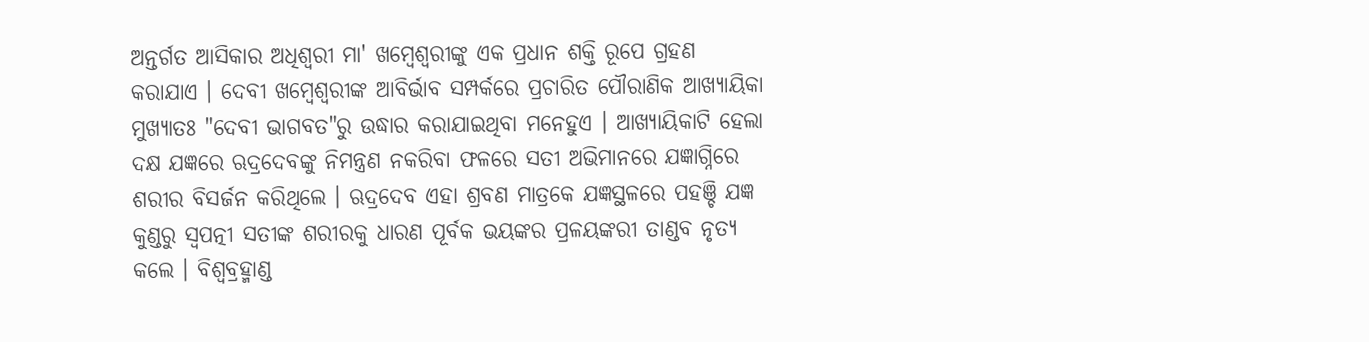ଅନ୍ତର୍ଗତ ଆସିକାର ଅଧିଶ୍ଵରୀ ମା' ଖମ୍ବେଶ୍ଵରୀଙ୍କୁ ଏକ ପ୍ରଧାନ ଶକ୍ତି ରୂପେ ଗ୍ରହଣ କରାଯାଏ । ଦେବୀ ଖମ୍ବେଶ୍ଵରୀଙ୍କ ଆବିର୍ଭାବ ସମ୍ପର୍କରେ ପ୍ରଚାରିତ ପୌରାଣିକ ଆଖ୍ୟାୟିକା ମୁଖ୍ୟାତଃ "ଦେବୀ ଭାଗବତ"ରୁ ଉଦ୍ଧାର କରାଯାଇଥିବା ମନେହୁଏ । ଆଖ୍ୟାୟିକାଟି ହେଲା ଦକ୍ଷ ଯଜ୍ଞରେ ଋଦ୍ରଦେବଙ୍କୁ ନିମନ୍ତ୍ରଣ ନକରିବା ଫଳରେ ସତୀ ଅଭିମାନରେ ଯଜ୍ଞାଗ୍ନିରେ ଶରୀର ବିସର୍ଜନ କରିଥିଲେ । ଋଦ୍ରଦେବ ଏହା ଶ୍ରବଣ ମାତ୍ରକେ ଯଜ୍ଞସ୍ଥଳରେ ପହଞ୍ଚି ଯଜ୍ଞ କୁଣ୍ଡରୁ ସ୍ଵପତ୍ନୀ ସତୀଙ୍କ ଶରୀରକୁ ଧାରଣ ପୂର୍ବକ ଭୟଙ୍କର ପ୍ରଳୟଙ୍କରୀ ତାଣ୍ଡବ ନୃତ୍ୟ କଲେ । ବିଶ୍ଵବ୍ରହ୍ମାଣ୍ଡ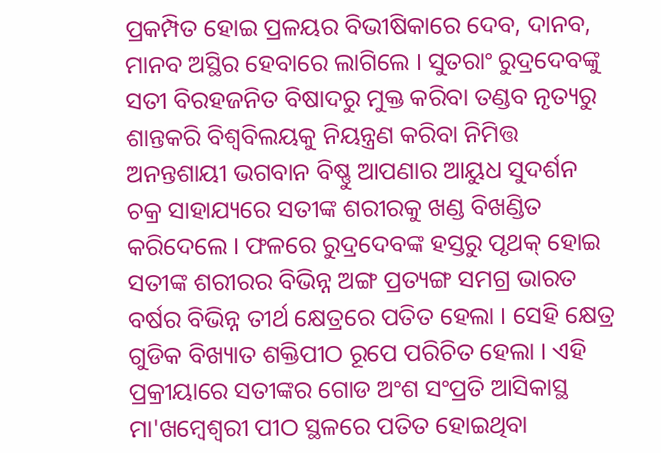ପ୍ରକମ୍ପିତ ହୋଇ ପ୍ରଳୟର ବିଭୀଷିକାରେ ଦେବ, ଦାନବ, ମାନବ ଅସ୍ଥିର ହେବାରେ ଲାଗିଲେ । ସୁତରାଂ ରୁଦ୍ରଦେବଙ୍କୁ ସତୀ ବିରହଜନିତ ବିଷାଦରୁ ମୁକ୍ତ କରିବା ତଣ୍ଡବ ନୃତ୍ୟରୁ ଶାନ୍ତକରି ବିଶ୍ଵବିଲୟକୁ ନିୟନ୍ତ୍ରଣ କରିବା ନିମିତ୍ତ ଅନନ୍ତଶାୟୀ ଭଗବାନ ବିଷ୍ଣୁ ଆପଣାର ଆୟୁଧ ସୁଦର୍ଶନ ଚକ୍ର ସାହାଯ୍ୟରେ ସତୀଙ୍କ ଶରୀରକୁ ଖଣ୍ଡ ବିଖଣ୍ଡିତ କରିଦେଲେ । ଫଳରେ ରୁଦ୍ରଦେବଙ୍କ ହସ୍ତରୁ ପୃଥକ୍ ହୋଇ ସତୀଙ୍କ ଶରୀରର ବିଭିନ୍ନ ଅଙ୍ଗ ପ୍ରତ୍ୟଙ୍ଗ ସମଗ୍ର ଭାରତ ବର୍ଷର ବିଭିନ୍ନ ତୀର୍ଥ କ୍ଷେତ୍ରରେ ପତିତ ହେଲା । ସେହି କ୍ଷେତ୍ର ଗୁଡିକ ବିଖ୍ୟାତ ଶକ୍ତିପୀଠ ରୂପେ ପରିଚିତ ହେଲା । ଏହି ପ୍ରକ୍ରୀୟାରେ ସତୀଙ୍କର ଗୋଡ ଅଂଶ ସଂପ୍ରତି ଆସିକାସ୍ଥ ମା'ଖମ୍ବେଶ୍ଵରୀ ପୀଠ ସ୍ଥଳରେ ପତିତ ହୋଇଥିବା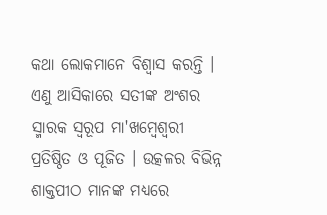କଥା ଲୋକମାନେ ବିଶ୍ଵାସ କରନ୍ତି । ଏଣୁ ଆସିକାରେ ସତୀଙ୍କ ଅଂଶର ସ୍ମାରକ ସ୍ଵରୂପ ମା'ଖମ୍ବେଶ୍ଵରୀ ପ୍ରତିଷ୍ଠିତ ଓ ପୂଜିତ । ଉତ୍କଳର ବିଭିନ୍ନ ଶାକ୍ତପୀଠ ମାନଙ୍କ ମଧ୍ୟରେ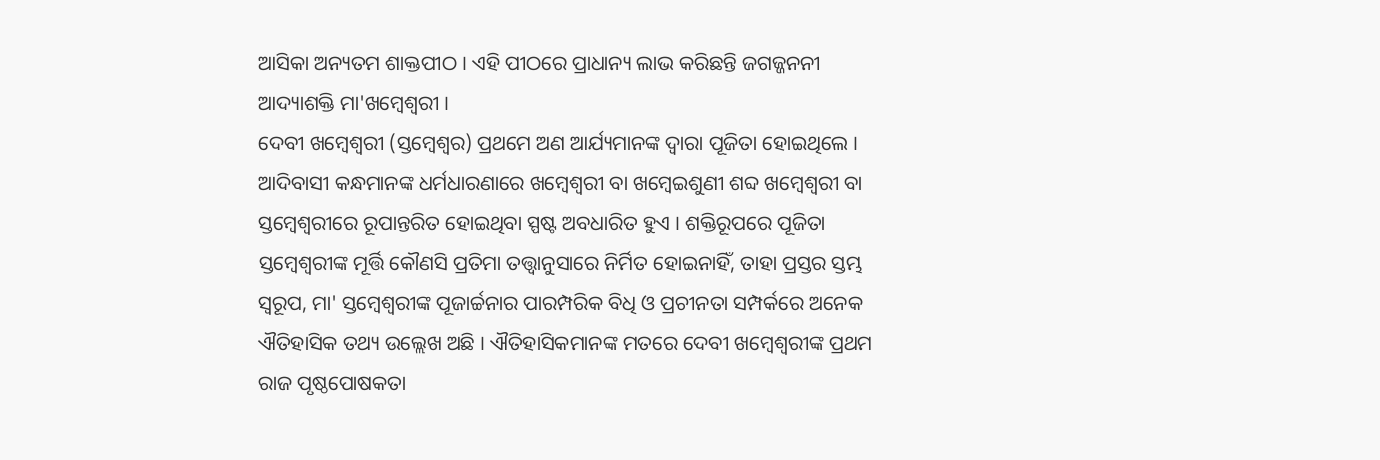ଆସିକା ଅନ୍ୟତମ ଶାକ୍ତପୀଠ । ଏହି ପୀଠରେ ପ୍ରାଧାନ୍ୟ ଲାଭ କରିଛନ୍ତି ଜଗଜ୍ଜନନୀ ଆଦ୍ୟାଶକ୍ତି ମା'ଖମ୍ବେଶ୍ଵରୀ ।
ଦେବୀ ଖମ୍ବେଶ୍ଵରୀ (ସ୍ତମ୍ବେଶ୍ଵର) ପ୍ରଥମେ ଅଣ ଆର୍ଯ୍ୟମାନଙ୍କ ଦ୍ଵାରା ପୂଜିତା ହୋଇଥିଲେ । ଆଦିବାସୀ କନ୍ଧମାନଙ୍କ ଧର୍ମଧାରଣାରେ ଖମ୍ବେଶ୍ଵରୀ ବା ଖମ୍ବେଇଶୁଣୀ ଶବ୍ଦ ଖମ୍ବେଶ୍ଵରୀ ବା ସ୍ତମ୍ବେଶ୍ଵରୀରେ ରୂପାନ୍ତରିତ ହୋଇଥିବା ସ୍ପଷ୍ଟ ଅବଧାରିତ ହୁଏ । ଶକ୍ତିରୂପରେ ପୂଜିତା ସ୍ତମ୍ବେଶ୍ଵରୀଙ୍କ ମୂର୍ତ୍ତି କୌଣସି ପ୍ରତିମା ତତ୍ତ୍ଵାନୁସାରେ ନିର୍ମିତ ହୋଇନାହିଁ, ତାହା ପ୍ରସ୍ତର ସ୍ତମ୍ଭ ସ୍ଵରୂପ, ମା' ସ୍ତମ୍ବେଶ୍ଵରୀଙ୍କ ପୂଜାର୍ଚ୍ଚନାର ପାରମ୍ପରିକ ବିଧି ଓ ପ୍ରଚୀନତା ସମ୍ପର୍କରେ ଅନେକ ଐତିହାସିକ ତଥ୍ୟ ଉଲ୍ଲେଖ ଅଛି । ଐତିହାସିକମାନଙ୍କ ମତରେ ଦେବୀ ଖମ୍ବେଶ୍ଵରୀଙ୍କ ପ୍ରଥମ ରାଜ ପୃଷ୍ଠପୋଷକତା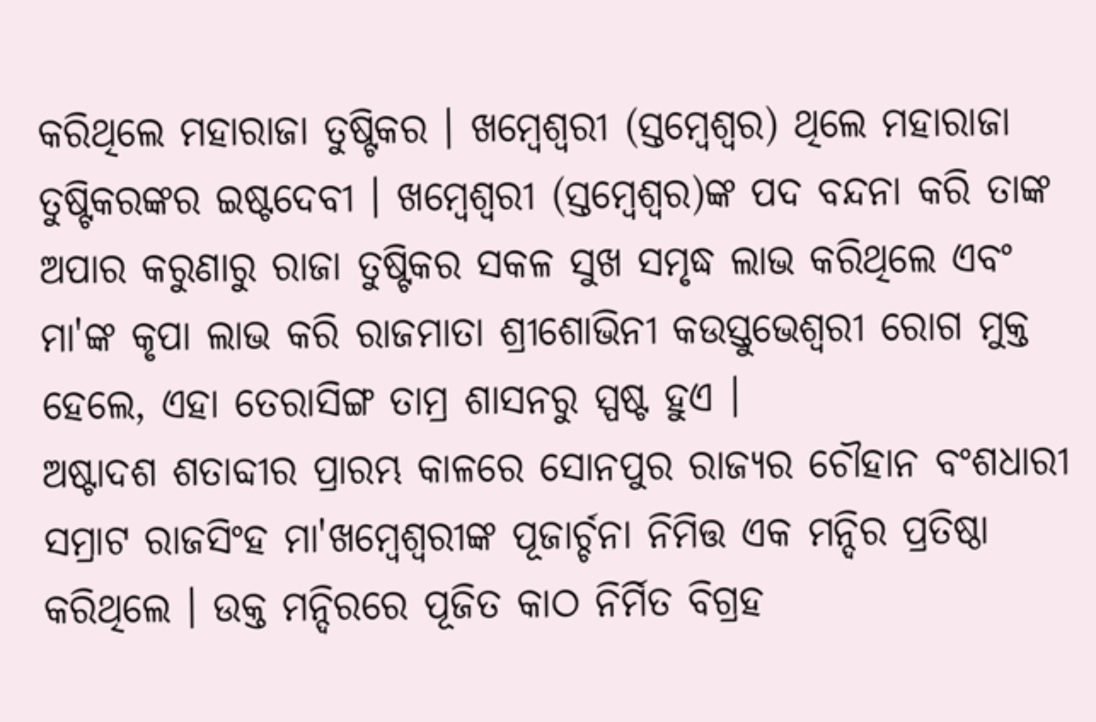କରିଥିଲେ ମହାରାଜା ତୁଷ୍ଟିକର । ଖମ୍ବେଶ୍ଵରୀ (ସ୍ତମ୍ବେଶ୍ଵର) ଥିଲେ ମହାରାଜା ତୁଷ୍ଟିକରଙ୍କର ଇଷ୍ଟଦେବୀ । ଖମ୍ବେଶ୍ଵରୀ (ସ୍ତମ୍ବେଶ୍ଵର)ଙ୍କ ପଦ ବନ୍ଦନା କରି ତାଙ୍କ ଅପାର କରୁଣାରୁ ରାଜା ତୁଷ୍ଟିକର ସକଳ ସୁଖ ସମୃଦ୍ଧ ଲାଭ କରିଥିଲେ ଏବଂ ମା'ଙ୍କ କୃପା ଲାଭ କରି ରାଜମାତା ଶ୍ରୀଶୋଭିନୀ କଉସ୍ତୁଭେଶ୍ଵରୀ ରୋଗ ମୁକ୍ତ ହେଲେ, ଏହା ତେରାସିଙ୍ଗ ତାମ୍ର ଶାସନରୁ ସ୍ପଷ୍ଟ ହୁଏ ।
ଅଷ୍ଟାଦଶ ଶତାବ୍ଦୀର ପ୍ରାରମ୍ଭ କାଳରେ ସୋନପୁର ରାଜ୍ୟର ଚୌହାନ ବଂଶଧାରୀ ସମ୍ରାଟ ରାଜସିଂହ ମା'ଖମ୍ବେଶ୍ଵରୀଙ୍କ ପୂଜାର୍ଚ୍ଚନା ନିମିତ୍ତ ଏକ ମନ୍ଦିର ପ୍ରତିଷ୍ଠା କରିଥିଲେ । ଉକ୍ତ ମନ୍ଦିରରେ ପୂଜିତ କାଠ ନିର୍ମିତ ବିଗ୍ରହ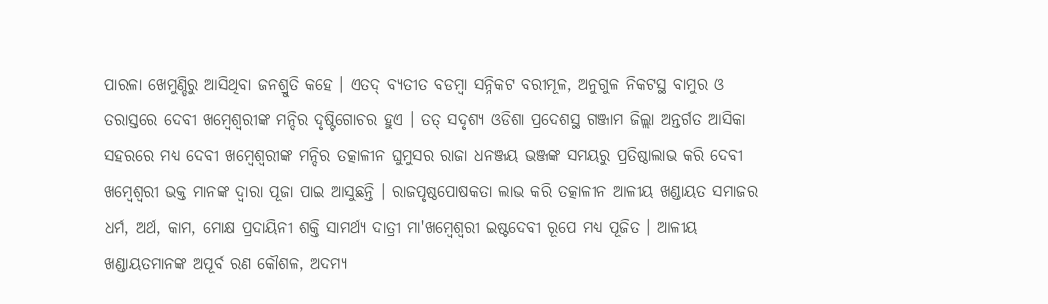ପାରଳା ଖେମୁଣ୍ଡିରୁ ଆସିଥିବା ଜନଶ୍ରୁତି କହେ । ଏତଦ୍ ବ୍ୟତୀତ ବଡମ୍ବା ସନ୍ନିକଟ ବରୀମୂଳ, ଅନୁଗୁଳ ନିକଟସ୍ଥ ବାମୁର ଓ ତରାସ୍ତରେ ଦେବୀ ଖମ୍ବେଶ୍ଵରୀଙ୍କ ମନ୍ଦିର ଦୃଷ୍ଟିଗୋଚର ହୁଏ । ତତ୍ ସଦୃଶ୍ୟ ଓଡିଶା ପ୍ରଦେଶସ୍ଥ ଗଞ୍ଜାମ ଜିଲ୍ଲା ଅନ୍ତର୍ଗତ ଆସିକା ସହରରେ ମଧ୍ୟ ଦେବୀ ଖମ୍ବେଶ୍ଵରୀଙ୍କ ମନ୍ଦିର ତତ୍କାଳୀନ ଘୁମୁସର ରାଜା ଧନଞ୍ଜୟ ଭଞ୍ଜଙ୍କ ସମୟରୁ ପ୍ରତିଷ୍ଠାଲାଭ କରି ଦେବୀ ଖମ୍ବେଶ୍ଵରୀ ଭକ୍ତ ମାନଙ୍କ ଦ୍ଵାରା ପୂଜା ପାଇ ଆସୁଛନ୍ତି । ରାଜପୃଷ୍ଠପୋଷକତା ଲାଭ କରି ତତ୍କାଳୀନ ଆଳୀୟ ଖଣ୍ଡାୟତ ସମାଜର ଧର୍ମ, ଅର୍ଥ, କାମ, ମୋକ୍ଷ ପ୍ରଦାୟିନୀ ଶକ୍ତି ସାମର୍ଥ୍ୟ ଦାତ୍ରୀ ମା'ଖମ୍ବେଶ୍ଵରୀ ଇଷ୍ଟଦେବୀ ରୂପେ ମଧ୍ୟ ପୂଜିତ । ଆଳୀୟ ଖଣ୍ଡାୟତମାନଙ୍କ ଅପୂର୍ବ ରଣ କୌଶଳ, ଅଦମ୍ୟ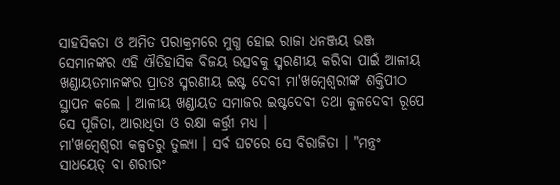ସାହସିକତା ଓ ଅମିତ ପରାକ୍ରମରେ ମୁଗ୍ଧ ହୋଇ ରାଜା ଧନଞ୍ଜୟ ଭଞ୍ଜ ସେମାନଙ୍କର ଏହି ଐତିହାସିକ ବିଜୟ ଉତ୍ସବକୁ ସ୍ମରଣୀୟ କରିବା ପାଇଁ ଆଳୀୟ ଖଣ୍ଡାୟତମାନଙ୍କର ପ୍ରାତଃ ସ୍ମରଣୀୟ ଇଷ୍ଟ ଦେବୀ ମା'ଖମ୍ବେଶ୍ଵରୀଙ୍କ ଶକ୍ତିପୀଠ ସ୍ଥାପନ କଲେ । ଆଳୀୟ ଖଣ୍ଡାୟତ ସମାଜର ଇଷ୍ଟଦେବୀ ତଥା କୁଳଦେବୀ ରୂପେ ସେ ପୂଜିତା, ଆରାଧିତା ଓ ରକ୍ଷା କର୍ତ୍ତ୍ରୀ ମଧ୍ୟ ।
ମା'ଖମ୍ବେଶ୍ଵରୀ କଳ୍ପତରୁ ତୁଲ୍ୟା । ସର୍ବ ଘଟରେ ସେ ବିରାଜିତା । "ମନ୍ତ୍ରଂ ସାଧୟେତ୍ ବା ଶରୀରଂ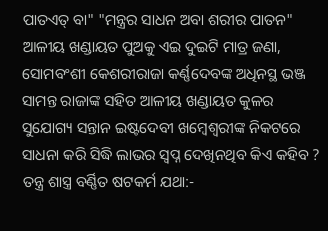ପାତଏତ୍ ବା" "ମନ୍ତ୍ରର ସାଧନ ଅବା ଶରୀର ପାତନ" ଆଳୀୟ ଖଣ୍ଡାୟତ ପୁଅକୁ ଏଇ ଦୁଇଟି ମାତ୍ର ଜଣା, ସୋମବଂଶୀ କେଶରୀରାଜା କର୍ଣ୍ଣଦେବଙ୍କ ଅଧିନସ୍ଥ ଭଞ୍ଜ ସାମନ୍ତ ରାଜାଙ୍କ ସହିତ ଆଳୀୟ ଖଣ୍ଡାୟତ କୁଳର ସୁଯୋଗ୍ୟ ସନ୍ତାନ ଇଷ୍ଟଦେବୀ ଖମ୍ବେଶ୍ଵରୀଙ୍କ ନିକଟରେ ସାଧନା କରି ସିଦ୍ଧି ଲାଭର ସ୍ଵପ୍ନ ଦେଖିନଥିବ କିଏ କହିବ ? ତନ୍ତ୍ର ଶାସ୍ତ୍ର ବର୍ଣ୍ଣିତ ଷଟକର୍ମ ଯଥା:-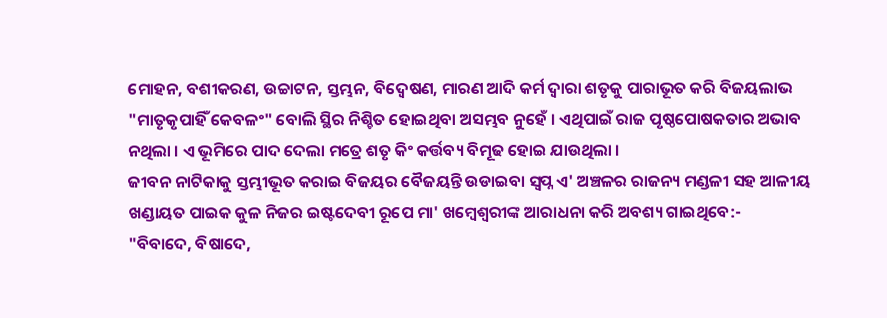ମୋହନ, ବଶୀକରଣ, ଉଚ୍ଚାଟନ, ସ୍ତମ୍ଭନ, ବିଦ୍ଵେଷଣ, ମାରଣ ଆଦି କର୍ମ ଦ୍ଵାରା ଶତୃକୁ ପାରାଭୂତ କରି ବିଜୟଲାଭ "ମାତୃକୃପାହିଁ କେବଳଂ" ବୋଲି ସ୍ଥିର ନିଶ୍ଚିତ ହୋଇଥିବା ଅସମ୍ଭବ ନୁହେଁ । ଏଥିପାଇଁ ରାଜ ପୃଷ୍ଠପୋଷକତାର ଅଭାବ ନଥିଲା । ଏ ଭୂମିରେ ପାଦ ଦେଲା ମତ୍ରେ ଶତୃ କିଂ କର୍ତ୍ତବ୍ୟ ବିମୂଢ ହୋଇ ଯାଉଥିଲା ।
ଜୀବନ ନାଟିକାକୁ ସ୍ତମ୍ଭୀଭୂତ କରାଇ ବିଜୟର ବୈଜୟନ୍ତି ଉଡାଇବା ସ୍ଵପ୍ନ ଏ' ଅଞ୍ଚଳର ରାଜନ୍ୟ ମଣ୍ଡଳୀ ସହ ଆଳୀୟ ଖଣ୍ଡାୟତ ପାଇକ କୁଳ ନିଜର ଇଷ୍ଟଦେବୀ ରୂପେ ମା' ଖମ୍ବେଶ୍ଵରୀଙ୍କ ଆରାଧନା କରି ଅବଶ୍ୟ ଗାଇଥିବେ:-
"ବିବାଦେ, ବିଷାଦେ,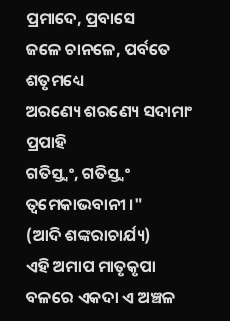ପ୍ରମାଦେ, ପ୍ରବାସେ
ଜଳେ ଚାନଳେ, ପର୍ବତେ ଶତୃମଧ୍ୟେ
ଅରଣ୍ୟେ ଶରଣ୍ୟେ ସଦାମାଂ ପ୍ରପାହି
ଗତିସ୍ତ୍ଵଂ, ଗତିସ୍ତ୍ଵଂ ତ୍ଵମେକାଭବାନୀ ।"
(ଆଦି ଶଙ୍କରାଚାର୍ଯ୍ୟ)
ଏହି ଅମାପ ମାତୃକୃପା ବଳରେ ଏକଦା ଏ ଅଞ୍ଚଳ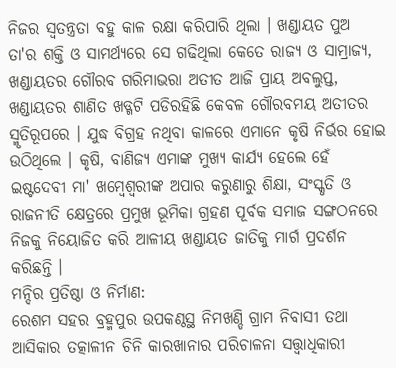ନିଜର ସ୍ଵତନ୍ତ୍ରତା ବହୁ କାଳ ରକ୍ଷା କରିପାରି ଥିଲା । ଖଣ୍ଡାୟତ ପୁଅ ତା'ର ଶକ୍ତି ଓ ସାମର୍ଥ୍ୟରେ ସେ ଗଢିଥିଲା କେତେ ରାଜ୍ୟ ଓ ସାମ୍ରାଜ୍ୟ, ଖଣ୍ଡାୟତର ଗୌରବ ଗରିମାଭରା ଅତୀତ ଆଜି ପ୍ରାୟ ଅବଲୁପ୍ତ, ଖଣ୍ଡାୟତର ଶାଣିତ ଖଡ୍ଗଟି ପଡିରହିଛି କେବଳ ଗୌରବମୟ ଅତୀତର ସ୍ମୃତିରୂପରେ । ଯୁଦ୍ଧ ବିଗ୍ରହ ନଥିବା କାଳରେ ଏମାନେ କୃଷି ନିର୍ଭର ହୋଇ ଉଠିଥିଲେ । କୃଷି, ବାଣିଜ୍ୟ ଏମାଙ୍କ ମୁଖ୍ୟ କାର୍ଯ୍ୟ ହେଲେ ହେଁ ଇଷ୍ଟଦେବୀ ମା' ଖମ୍ବେଶ୍ଵରୀଙ୍କ ଅପାର କରୁଣାରୁ ଶିକ୍ଷା, ସଂସ୍କୃତି ଓ ରାଜନୀତି କ୍ଷେତ୍ରରେ ପ୍ରମୁଖ ଭୂମିକା ଗ୍ରହଣ ପୂର୍ବକ ସମାଜ ସଙ୍ଗଠନରେ ନିଜକୁ ନିୟୋଜିତ କରି ଆଳୀୟ ଖଣ୍ଡାୟତ ଜାତିକୁ ମାର୍ଗ ପ୍ରଦର୍ଶନ କରିଛନ୍ତି ।
ମନ୍ଦିର ପ୍ରତିଷ୍ଠା ଓ ନିର୍ମାଣ:
ରେଶମ ସହର ବ୍ରହ୍ମପୁର ଉପକଣ୍ଠସ୍ଥ ନିମଖଣ୍ଡି ଗ୍ରାମ ନିବାସୀ ତଥା ଆସିକାର ତତ୍କାଳୀନ ଚିନି କାରଖାନାର ପରିଚାଳନା ସତ୍ତ୍ଵାଧିକାରୀ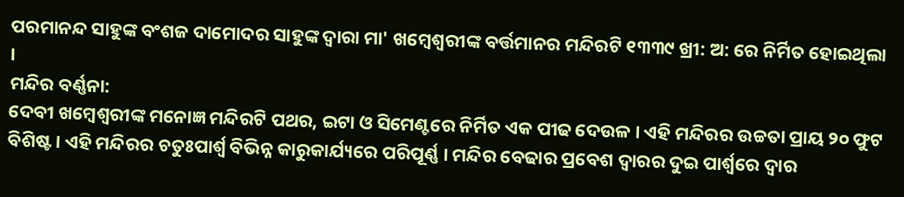ପରମାନନ୍ଦ ସାହୁଙ୍କ ବଂଶଜ ଦାମୋଦର ସାହୁଙ୍କ ଦ୍ଵାରା ମା' ଖମ୍ବେଶ୍ଵରୀଙ୍କ ବର୍ତ୍ତମାନର ମନ୍ଦିରଟି ୧୩୩୯ ଖ୍ରୀ: ଅ: ରେ ନିର୍ମିତ ହୋଇଥିଲା ।
ମନ୍ଦିର ବର୍ଣ୍ଣନା:
ଦେବୀ ଖମ୍ବେଶ୍ଵରୀଙ୍କ ମନୋଜ୍ଞ ମନ୍ଦିରଟି ପଥର, ଇଟା ଓ ସିମେଣ୍ଟରେ ନିର୍ମିତ ଏକ ପୀଢ ଦେଉଳ । ଏହି ମନ୍ଦିରର ଉଚ୍ଚତା ପ୍ରାୟ ୨୦ ଫୁଟ ବିଶିଷ୍ଟ । ଏହି ମନ୍ଦିରର ଚତୁଃପାର୍ଶ୍ଵ ବିଭିନ୍ନ କାରୁକାର୍ଯ୍ୟରେ ପରିପୂର୍ଣ୍ଣ । ମନ୍ଦିର ବେଢାର ପ୍ରବେଶ ଦ୍ଵାରର ଦୁଇ ପାର୍ଶ୍ଵରେ ଦ୍ଵାର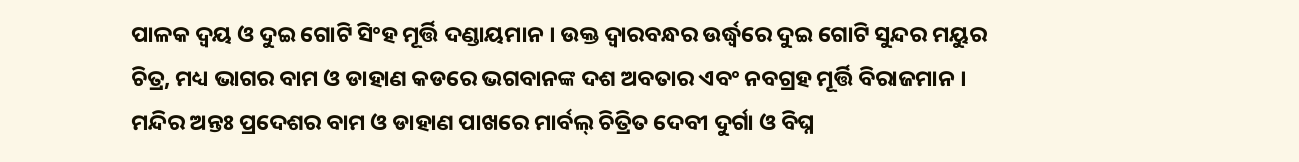ପାଳକ ଦ୍ଵୟ ଓ ଦୁଇ ଗୋଟି ସିଂହ ମୂର୍ତ୍ତି ଦଣ୍ଡାୟମାନ । ଉକ୍ତ ଦ୍ଵାରବନ୍ଧର ଉର୍ଦ୍ଧ୍ଵରେ ଦୁଇ ଗୋଟି ସୁନ୍ଦର ମୟୁର ଚିତ୍ର, ମଧ୍ୟ ଭାଗର ବାମ ଓ ଡାହାଣ କଡରେ ଭଗବାନଙ୍କ ଦଶ ଅବତାର ଏବଂ ନବଗ୍ରହ ମୂର୍ତ୍ତି ବିରାଜମାନ । ମନ୍ଦିର ଅନ୍ତଃ ପ୍ରଦେଶର ବାମ ଓ ଡାହାଣ ପାଖରେ ମାର୍ବଲ୍ ଚିତ୍ରିତ ଦେବୀ ଦୁର୍ଗା ଓ ବିଘ୍ନ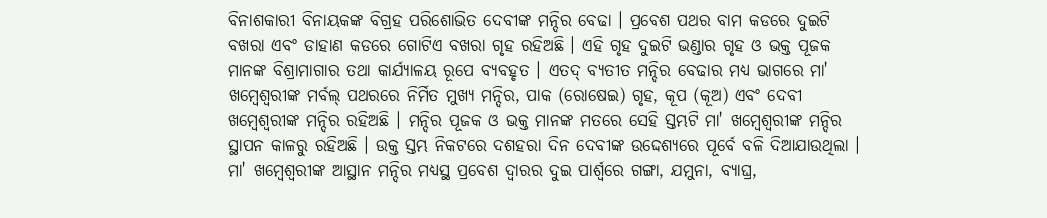ବିନାଶକାରୀ ବିନାୟକଙ୍କ ବିଗ୍ରହ ପରିଶୋଭିତ ଦେବୀଙ୍କ ମନ୍ଦିର ବେଢା । ପ୍ରବେଶ ପଥର ବାମ କଡରେ ଦୁଇଟି ବଖରା ଏବଂ ଡାହାଣ କଡରେ ଗୋଟିଏ ବଖରା ଗୃହ ରହିଅଛି । ଏହି ଗୃହ ଦୁଇଟି ଭଣ୍ଡାର ଗୃହ ଓ ଭକ୍ତ ପୂଜକ ମାନଙ୍କ ବିଶ୍ରାମାଗାର ତଥା କାର୍ଯ୍ୟାଳୟ ରୂପେ ବ୍ୟବହୃତ । ଏତଦ୍ ବ୍ୟତୀତ ମନ୍ଦିର ବେଢାର ମଧ୍ୟ ଭାଗରେ ମା' ଖମ୍ବେଶ୍ଵରୀଙ୍କ ମର୍ବଲ୍ ପଥରରେ ନିର୍ମିତ ମୁଖ୍ୟ ମନ୍ଦିର, ପାକ (ରୋଷେଇ) ଗୃହ, କୂପ (କୂଅ) ଏବଂ ଦେବୀ ଖମ୍ବେଶ୍ଵରୀଙ୍କ ମନ୍ଦିର ରହିଅଛି । ମନ୍ଦିର ପୂଜକ ଓ ଭକ୍ତ ମାନଙ୍କ ମତରେ ସେହି ସ୍ତମ୍ଭଟି ମା' ଖମ୍ବେଶ୍ଵରୀଙ୍କ ମନ୍ଦିର ସ୍ଥାପନ କାଳରୁ ରହିଅଛି । ଉକ୍ତ ସ୍ତମ୍ଭ ନିକଟରେ ଦଶହରା ଦିନ ଦେବୀଙ୍କ ଉଦ୍ଦେଶ୍ୟରେ ପୂର୍ବେ ବଳି ଦିଆଯାଉଥିଲା ।
ମା' ଖମ୍ବେଶ୍ଵରୀଙ୍କ ଆସ୍ଥାନ ମନ୍ଦିର ମଧ୍ୟସ୍ଥ ପ୍ରବେଶ ଦ୍ଵାରର ଦୁଇ ପାର୍ଶ୍ଵରେ ଗଙ୍ଗା, ଯମୁନା, ବ୍ୟାଘ୍ର,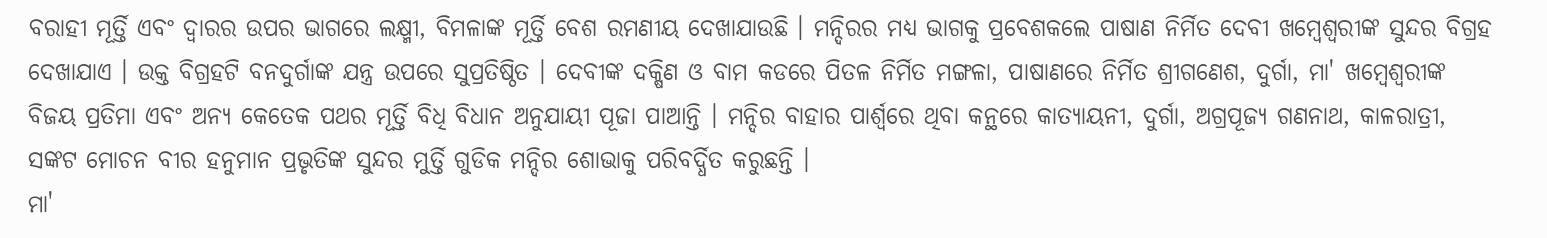ବରାହୀ ମୂର୍ତ୍ତି ଏବଂ ଦ୍ଵାରର ଉପର ଭାଗରେ ଲକ୍ଷ୍ମୀ, ବିମଳାଙ୍କ ମୂର୍ତ୍ତି ବେଶ ରମଣୀୟ ଦେଖାଯାଉଛି । ମନ୍ଦିରର ମଧ୍ୟ ଭାଗକୁ ପ୍ରବେଶକଲେ ପାଷାଣ ନିର୍ମିତ ଦେବୀ ଖମ୍ବେଶ୍ଵରୀଙ୍କ ସୁନ୍ଦର ବିଗ୍ରହ ଦେଖାଯାଏ । ଉକ୍ତ ବିଗ୍ରହଟି ବନଦୁର୍ଗାଙ୍କ ଯନ୍ତ୍ର ଉପରେ ସୁପ୍ରତିଷ୍ଠିତ । ଦେବୀଙ୍କ ଦକ୍ଷିଣ ଓ ବାମ କଡରେ ପିତଳ ନିର୍ମିତ ମଙ୍ଗଳା, ପାଷାଣରେ ନିର୍ମିତ ଶ୍ରୀଗଣେଶ, ଦୁର୍ଗା, ମା' ଖମ୍ବେଶ୍ଵରୀଙ୍କ ବିଜୟ ପ୍ରତିମା ଏବଂ ଅନ୍ୟ କେତେକ ପଥର ମୂର୍ତ୍ତି ବିଧି ବିଧାନ ଅନୁଯାୟୀ ପୂଜା ପାଆନ୍ତି । ମନ୍ଦିର ବାହାର ପାର୍ଶ୍ଵରେ ଥିବା କନ୍ଥରେ କାତ୍ୟାୟନୀ, ଦୁର୍ଗା, ଅଗ୍ରପୂଜ୍ୟ ଗଣନାଥ, କାଳରାତ୍ରୀ, ସଙ୍କଟ ମୋଚନ ବୀର ହନୁମାନ ପ୍ରଭୃତିଙ୍କ ସୁନ୍ଦର ମୁର୍ତ୍ତି ଗୁଡିକ ମନ୍ଦିର ଶୋଭାକୁ ପରିବର୍ଦ୍ଧିତ କରୁଛନ୍ତି ।
ମା'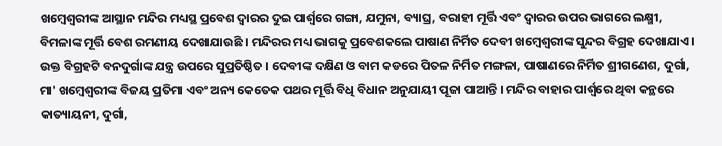ଖମ୍ବେଶ୍ଵରୀଙ୍କ ଆସ୍ଥାନ ମନ୍ଦିର ମଧ୍ୟସ୍ଥ ପ୍ରବେଶ ଦ୍ଵାରର ଦୁଇ ପାର୍ଶ୍ଵରେ ଗଙ୍ଗା, ଯମୁନା, ବ୍ୟାଘ୍ର, ବରାହୀ ମୂର୍ତ୍ତି ଏବଂ ଦ୍ଵାରର ଉପର ଭାଗରେ ଲକ୍ଷ୍ମୀ, ବିମଳାଙ୍କ ମୂର୍ତ୍ତି ବେଶ ରମଣୀୟ ଦେଖାଯାଉଛି । ମନ୍ଦିରର ମଧ୍ୟ ଭାଗକୁ ପ୍ରବେଶକଲେ ପାଷାଣ ନିର୍ମିତ ଦେବୀ ଖମ୍ବେଶ୍ଵରୀଙ୍କ ସୁନ୍ଦର ବିଗ୍ରହ ଦେଖାଯାଏ । ଉକ୍ତ ବିଗ୍ରହଟି ବନଦୁର୍ଗାଙ୍କ ଯନ୍ତ୍ର ଉପରେ ସୁପ୍ରତିଷ୍ଠିତ । ଦେବୀଙ୍କ ଦକ୍ଷିଣ ଓ ବାମ କଡରେ ପିତଳ ନିର୍ମିତ ମଙ୍ଗଳା, ପାଷାଣରେ ନିର୍ମିତ ଶ୍ରୀଗଣେଶ, ଦୁର୍ଗା, ମା' ଖମ୍ବେଶ୍ଵରୀଙ୍କ ବିଜୟ ପ୍ରତିମା ଏବଂ ଅନ୍ୟ କେତେକ ପଥର ମୂର୍ତ୍ତି ବିଧି ବିଧାନ ଅନୁଯାୟୀ ପୂଜା ପାଆନ୍ତି । ମନ୍ଦିର ବାହାର ପାର୍ଶ୍ଵରେ ଥିବା କନ୍ଥରେ କାତ୍ୟାୟନୀ, ଦୁର୍ଗା,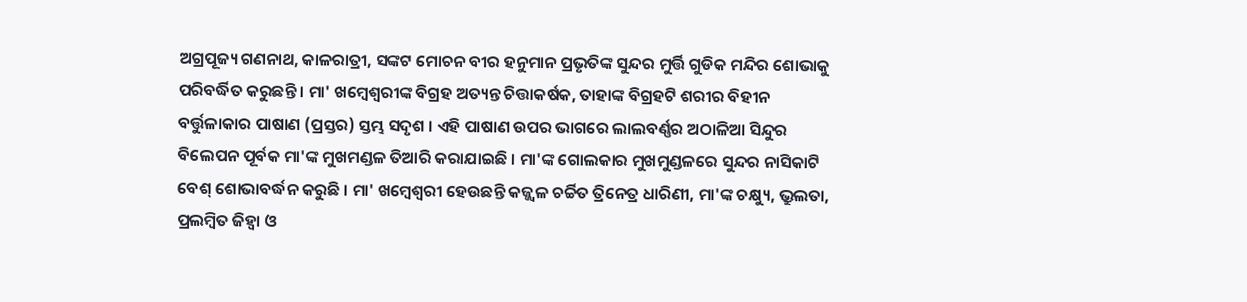ଅଗ୍ରପୂଜ୍ୟ ଗଣନାଥ, କାଳରାତ୍ରୀ, ସଙ୍କଟ ମୋଚନ ବୀର ହନୁମାନ ପ୍ରଭୃତିଙ୍କ ସୁନ୍ଦର ମୁର୍ତ୍ତି ଗୁଡିକ ମନ୍ଦିର ଶୋଭାକୁ ପରିବର୍ଦ୍ଧିତ କରୁଛନ୍ତି । ମା' ଖମ୍ବେଶ୍ଵରୀଙ୍କ ବିଗ୍ରହ ଅତ୍ୟନ୍ତ ଚିତ୍ତାକର୍ଷକ, ତାହାଙ୍କ ବିଗ୍ରହଟି ଶରୀର ବିହୀନ ବର୍ତ୍ତୁଳାକାର ପାଷାଣ (ପ୍ରସ୍ତର) ସ୍ତମ୍ଭ ସଦୃଶ । ଏହି ପାଷାଣ ଉପର ଭାଗରେ ଲାଲବର୍ଣ୍ଣର ଅଠାଳିଆ ସିନ୍ଦୁର ବିଲେପନ ପୂର୍ବକ ମା'ଙ୍କ ମୁଖମଣ୍ଡଳ ତିଆରି କରାଯାଇଛି । ମା'ଙ୍କ ଗୋଲକାର ମୁଖମୁଣ୍ଡଳରେ ସୁନ୍ଦର ନାସିକାଟି ବେଶ୍ ଶୋଭାବର୍ଦ୍ଧନ କରୁଛି । ମା' ଖମ୍ବେଶ୍ଵରୀ ହେଉଛନ୍ତି କଜ୍ଜ୍ଵଳ ଚର୍ଚ୍ଚିତ ତ୍ରିନେତ୍ର ଧାରିଣୀ, ମା'ଙ୍କ ଚକ୍ଷ୍ୟୁ, ଭ୍ରୁଲତା, ପ୍ରଲମ୍ବିତ ଜିହ୍ଵା ଓ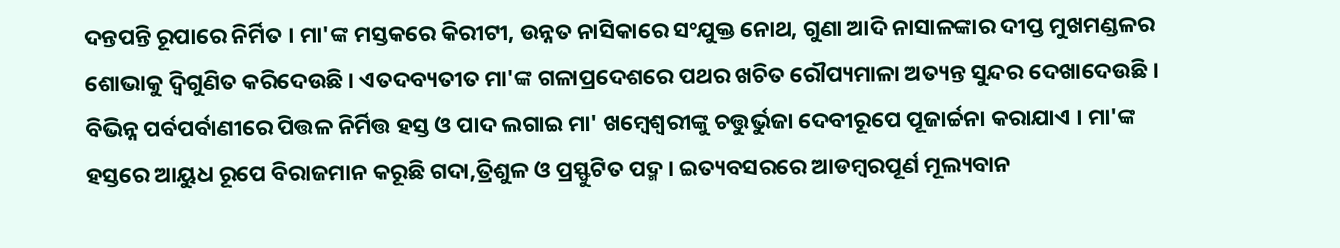ଦନ୍ତପନ୍ତି ରୂପାରେ ନିର୍ମିତ । ମା'ଙ୍କ ମସ୍ତକରେ କିରୀଟୀ, ଉନ୍ନତ ନାସିକାରେ ସଂଯୁକ୍ତ ନୋଥ, ଗୁଣା ଆଦି ନାସାଳଙ୍କାର ଦୀପ୍ତ ମୁଖମଣ୍ଡଳର ଶୋଭାକୁ ଦ୍ଵିଗୁଣିତ କରିଦେଉଛି । ଏତଦବ୍ୟତୀତ ମା'ଙ୍କ ଗଳାପ୍ରଦେଶରେ ପଥର ଖଚିତ ରୌପ୍ୟମାଳା ଅତ୍ୟନ୍ତ ସୁନ୍ଦର ଦେଖାଦେଉଛି । ବିଭିନ୍ନ ପର୍ବପର୍ବାଣୀରେ ପିତ୍ତଳ ନିର୍ମିତ୍ତ ହସ୍ତ ଓ ପାଦ ଲଗାଇ ମା' ଖମ୍ବେଶ୍ଵରୀଙ୍କୁ ଚତ୍ତୁର୍ଭୁଜା ଦେବୀରୂପେ ପୂଜାର୍ଚ୍ଚନା କରାଯାଏ । ମା'ଙ୍କ ହସ୍ତରେ ଆୟୁଧ ରୂପେ ବିରାଜମାନ କରୂଛି ଗଦା,ତ୍ରିଶୁଳ ଓ ପ୍ରସ୍ଫୁଟିତ ପଦ୍ମ । ଇତ୍ୟବସରରେ ଆଡମ୍ବରପୂର୍ଣ ମୂଲ୍ୟବାନ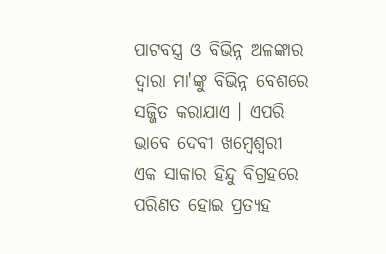ପାଟବସ୍ତ୍ର ଓ ବିଭିନ୍ନ ଅଳଙ୍କାର ଦ୍ଵାରା ମା'ଙ୍କୁ ବିଭିନ୍ନ ବେଶରେ ସଜ୍ଜିତ କରାଯାଏ । ଏପରି ଭାବେ ଦେବୀ ଖମ୍ବେଶ୍ଵରୀ ଏକ ସାକାର ହିନ୍ଦୁ ବିଗ୍ରହରେ ପରିଣତ ହୋଇ ପ୍ରତ୍ୟହ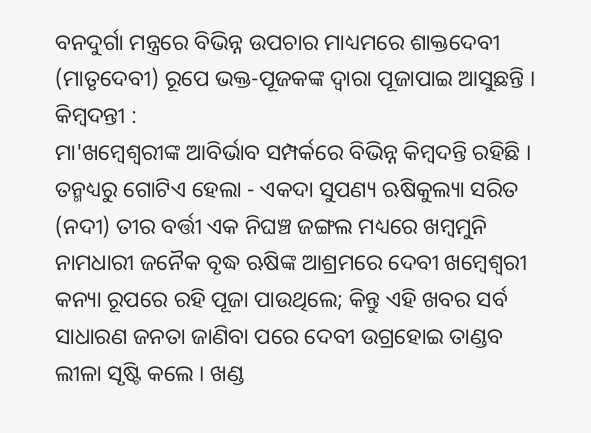ବନଦୁର୍ଗା ମନ୍ତ୍ରରେ ବିଭିନ୍ନ ଉପଚାର ମାଧ୍ୟମରେ ଶାକ୍ତଦେବୀ (ମାତୃଦେବୀ) ରୂପେ ଭକ୍ତ-ପୂଜକଙ୍କ ଦ୍ଵାରା ପୂଜାପାଇ ଆସୁଛନ୍ତି ।
କିମ୍ବଦନ୍ତୀ :
ମା'ଖମ୍ବେଶ୍ଵରୀଙ୍କ ଆବିର୍ଭାବ ସମ୍ପର୍କରେ ବିଭିନ୍ନ କିମ୍ବଦନ୍ତି ରହିଛି । ତନ୍ମଧ୍ୟରୁ ଗୋଟିଏ ହେଲା - ଏକଦା ସୁପଣ୍ୟ ଋଷିକୁଲ୍ୟା ସରିତ (ନଦୀ) ତୀର ବର୍ତ୍ତୀ ଏକ ନିଘଞ୍ଚ ଜଙ୍ଗଲ ମଧ୍ୟରେ ଖମ୍ବମୁନି ନାମଧାରୀ ଜନୈକ ବୃଦ୍ଧ ଋଷିଙ୍କ ଆଶ୍ରମରେ ଦେବୀ ଖମ୍ବେଶ୍ଵରୀ କନ୍ୟା ରୂପରେ ରହି ପୂଜା ପାଉଥିଲେ; କିନ୍ତୁ ଏହି ଖବର ସର୍ବ ସାଧାରଣ ଜନତା ଜାଣିବା ପରେ ଦେବୀ ଉଗ୍ରହୋଇ ତାଣ୍ଡବ ଲୀଳା ସୃଷ୍ଟି କଲେ । ଖଣ୍ଡ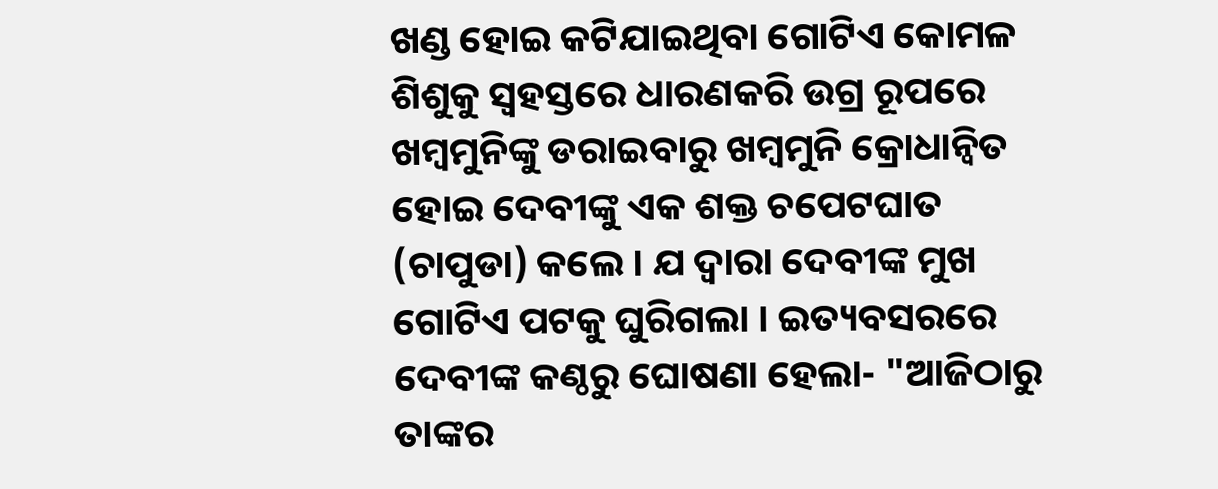ଖଣ୍ଡ ହୋଇ କଟିଯାଇଥିବା ଗୋଟିଏ କୋମଳ ଶିଶୁକୁ ସ୍ଵହସ୍ତରେ ଧାରଣକରି ଉଗ୍ର ରୂପରେ ଖମ୍ବମୁନିଙ୍କୁ ଡରାଇବାରୁ ଖମ୍ବମୁନି କ୍ରୋଧାନ୍ଵିତ ହୋଇ ଦେବୀଙ୍କୁ ଏକ ଶକ୍ତ ଚପେଟଘାତ (ଚାପୁଡା) କଲେ । ଯ ଦ୍ଵାରା ଦେବୀଙ୍କ ମୁଖ ଗୋଟିଏ ପଟକୁ ଘୁରିଗଲା । ଇତ୍ୟବସରରେ ଦେବୀଙ୍କ କଣ୍ଠରୁ ଘୋଷଣା ହେଲା- "ଆଜିଠାରୁ ତାଙ୍କର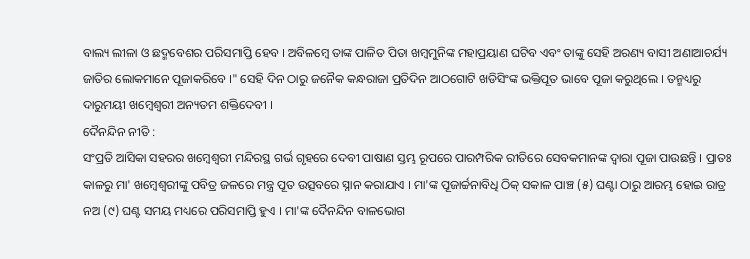ବାଲ୍ୟ ଲୀଳା ଓ ଛଦ୍ମବେଶର ପରିସମାପ୍ତି ହେବ । ଅବିଳମ୍ବେ ତାଙ୍କ ପାଳିତ ପିତା ଖମ୍ବମୁନିଙ୍କ ମହାପ୍ରୟାଣ ଘଟିବ ଏବଂ ତାଙ୍କୁ ସେହି ଅରଣ୍ୟ ବାସୀ ଅଣାଆଚର୍ଯ୍ୟ ଜାତିର ଲୋକମାନେ ପୂଜାକରିବେ ।" ସେହି ଦିନ ଠାରୁ ଜନୈକ କନ୍ଧରାଜା ପ୍ରତିଦିନ ଆଠଗୋଟି ଖଡିସିଂଙ୍କ ଭକ୍ତିପୂତ ଭାବେ ପୂଜା କରୁଥିଲେ । ତନ୍ମଧ୍ୟରୁ ଦାରୁମୟୀ ଖମ୍ବେଶ୍ଵରୀ ଅନ୍ୟତମ ଶକ୍ତିଦେବୀ ।
ଦୈନନ୍ଦିନ ନୀତି :
ସଂପ୍ରତି ଆସିକା ସହରର ଖମ୍ବେଶ୍ଵରୀ ମନ୍ଦିରସ୍ଥ ଗର୍ଭ ଗୃହରେ ଦେବୀ ପାଷାଣ ସ୍ତମ୍ଭ ରୂପରେ ପାରମ୍ପରିକ ରୀତିରେ ସେବକମାନଙ୍କ ଦ୍ଵାରା ପୂଜା ପାଉଛନ୍ତି । ପ୍ରାତଃ କାଳରୁ ମା' ଖମ୍ବେଶ୍ଵରୀଙ୍କୁ ପବିତ୍ର ଜଳରେ ମନ୍ତ୍ର ପୂତ ଉତ୍ସବରେ ସ୍ନାନ କରାଯାଏ । ମା'ଙ୍କ ପୂଜାର୍ଚ୍ଚନାବିଧି ଠିକ୍ ସକାଳ ପାଞ୍ଚ (୫) ଘଣ୍ଟା ଠାରୁ ଆରମ୍ଭ ହୋଇ ରାତ୍ର ନଅ (୯) ଘଣ୍ଟ ସମୟ ମଧ୍ୟରେ ପରିସମାପ୍ତି ହୁଏ । ମା'ଙ୍କ ଦୈନନ୍ଦିନ ବାଳଭୋଗ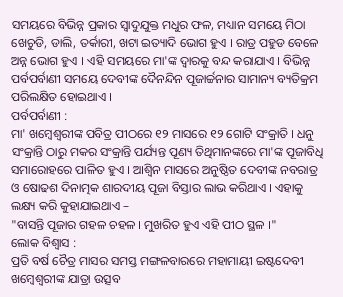ସମୟରେ ବିଭିନ୍ନ ପ୍ରକାର ସ୍ଵାଦୁଯୁକ୍ତ ମଧୁର ଫଳ, ମଧ୍ୟାନ ସମୟେ ମିଠା ଖେଚୁଡି, ଡାଲି, ତର୍କାରୀ, ଖଟା ଇତ୍ୟାଦି ଭୋଗ ହୁଏ । ରାତ୍ର ପହୁଡ ବେଳେ ଅନ୍ନ ଭୋଗ ହୁଏ । ଏହି ସମୟରେ ମା'ଙ୍କ ଦ୍ଵାରକୁ ବନ୍ଦ କରାଯାଏ । ବିଭିନ୍ନ ପର୍ବପର୍ବାଣୀ ସମୟେ ଦେବୀଙ୍କ ଦୈନନ୍ଦିନ ପୂଜାର୍ଚ୍ଚନାର ସାମାନ୍ୟ ବ୍ୟତିକ୍ରମ ପରିଲକ୍ଷିତ ହୋଇଥାଏ ।
ପର୍ବପର୍ବାଣୀ :
ମା' ଖମ୍ବେଶ୍ଵରୀଙ୍କ ପବିତ୍ର ପୀଠରେ ୧୨ ମାସରେ ୧୨ ଗୋଟି ସଂକ୍ରାତି । ଧନୁ ସଂକ୍ରାନ୍ତି ଠାରୁ ମକର ସଂକ୍ରାନ୍ତି ପର୍ଯ୍ୟନ୍ତ ପୂଣ୍ୟ ତିଥିମାନଙ୍କରେ ମା'ଙ୍କ ପୂଜାବିଧି ସମାରୋହରେ ପାଳିତ ହୁଏ । ଆଶ୍ଵିନ ମାସରେ ଅନୁଷ୍ଠିତ ଦେବୀଙ୍କ ନବରାତ୍ର ଓ ଷୋଢଶ ଦିନାତ୍ମକ ଶାରଦୀୟ ପୂଜା ବିସ୍ତାର ଲାଭ କରିଥାଏ । ଏହାକୁ ଲକ୍ଷ୍ୟ କରି କୁହାଯାଇଥାଏ –
"ବାସନ୍ତି ପୂଜାର ଗହଳ ଚହଳ । ମୁଖରିତ ହୁଏ ଏହି ପୀଠ ସ୍ଥଳ ।"
ଲୋକ ବିଶ୍ଵାସ :
ପ୍ରତି ବର୍ଷ ଚୈତ୍ର ମାସର ସମସ୍ତ ମଙ୍ଗଳବାରରେ ମହାମାୟୀ ଇଷ୍ଟଦେବୀ ଖମ୍ବେଶ୍ଵରୀଙ୍କ ଯାତ୍ରା ଉତ୍ସବ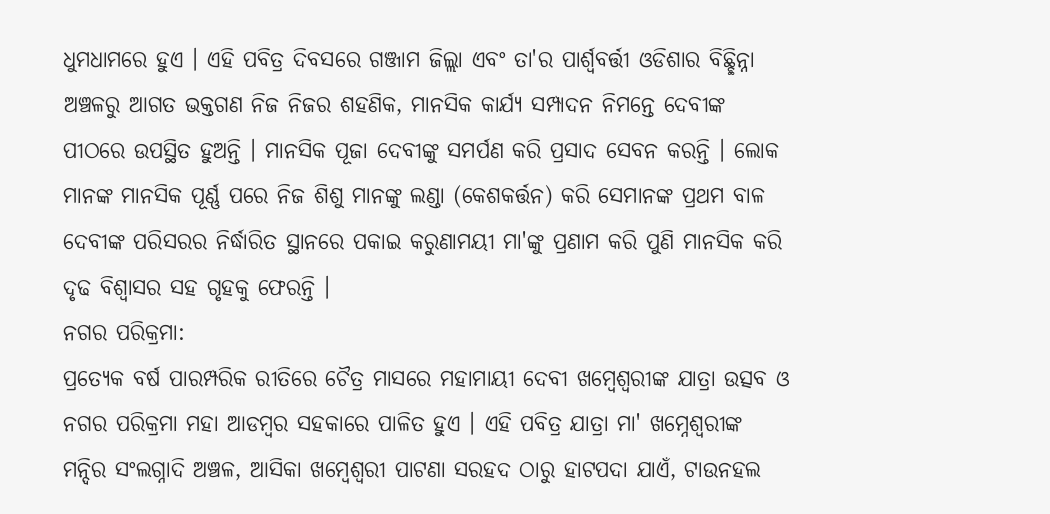ଧୁମଧାମରେ ହୁଏ । ଏହି ପବିତ୍ର ଦିବସରେ ଗଞ୍ଜାମ ଜିଲ୍ଲା ଏବଂ ତା'ର ପାର୍ଶ୍ଵବର୍ତ୍ତୀ ଓଡିଶାର ବିଛ୍ଛିନ୍ନା ଅଞ୍ଚଳରୁ ଆଗତ ଭକ୍ତଗଣ ନିଜ ନିଜର ଶହଣିକ, ମାନସିକ କାର୍ଯ୍ୟ ସମ୍ପାଦନ ନିମନ୍ତେ ଦେବୀଙ୍କ ପୀଠରେ ଉପସ୍ଥିତ ହୁଅନ୍ତି । ମାନସିକ ପୂଜା ଦେବୀଙ୍କୁ ସମର୍ପଣ କରି ପ୍ରସାଦ ସେବନ କରନ୍ତି । ଲୋକ ମାନଙ୍କ ମାନସିକ ପୂର୍ଣ୍ଣ ପରେ ନିଜ ଶିଶୁ ମାନଙ୍କୁ ଲଣ୍ଡା (କେଶକର୍ତ୍ତନ) କରି ସେମାନଙ୍କ ପ୍ରଥମ ବାଳ ଦେବୀଙ୍କ ପରିସରର ନିର୍ଦ୍ଧାରିତ ସ୍ଥାନରେ ପକାଇ କରୁଣାମୟୀ ମା'ଙ୍କୁ ପ୍ରଣାମ କରି ପୁଣି ମାନସିକ କରି ଦୃଢ ବିଶ୍ଵାସର ସହ ଗୃହକୁ ଫେରନ୍ତି ।
ନଗର ପରିକ୍ରମା:
ପ୍ରତ୍ୟେକ ବର୍ଷ ପାରମ୍ପରିକ ରୀତିରେ ଚୈତ୍ର ମାସରେ ମହାମାୟୀ ଦେବୀ ଖମ୍ବେଶ୍ଵରୀଙ୍କ ଯାତ୍ରା ଉତ୍ସବ ଓ ନଗର ପରିକ୍ରମା ମହା ଆଡମ୍ବର ସହକାରେ ପାଳିତ ହୁଏ । ଏହି ପବିତ୍ର ଯାତ୍ରା ମା' ଖମ୍ନେଶ୍ଵରୀଙ୍କ ମନ୍ଦିର ସଂଲଗ୍ନାଦି ଅଞ୍ଚଳ, ଆସିକା ଖମ୍ବେଶ୍ଵରୀ ପାଟଣା ସରହଦ ଠାରୁ ହାଟପଦା ଯାଏଁ, ଟାଉନହଲ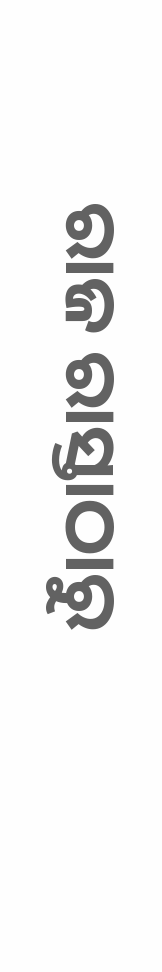ରାଜ ରାସ୍ତାଠାରୁ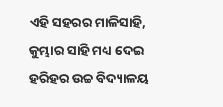ଏହି ସହରର ମାଳିସାହି, କୁମ୍ଭାର ସାହି ମଧ୍ୟ ଦେଇ ହରିହର ଉଚ୍ଚ ବିଦ୍ୟାଳୟ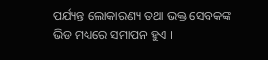ପର୍ଯ୍ୟନ୍ତ ଲୋକାରଣ୍ୟ ତଥା ଭକ୍ତ ସେବକଙ୍କ ଭିଡ ମଧ୍ୟରେ ସମାପନ ହୁଏ ।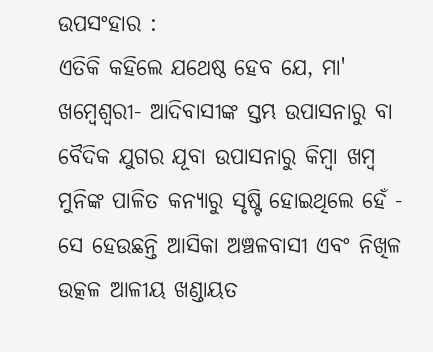ଉପସଂହାର :
ଏତିକି କହିଲେ ଯଥେଷ୍ଠ ହେବ ଯେ, ମା' ଖମ୍ବେଶ୍ଵରୀ- ଆଦିବାସୀଙ୍କ ସ୍ତମ୍ଭ ଉପାସନାରୁ ବା ବୈଦିକ ଯୁଗର ଯୂବା ଉପାସନାରୁ କିମ୍ବା ଖମ୍ବ ମୁନିଙ୍କ ପାଳିତ କନ୍ୟାରୁ ସୃଷ୍ଟି ହୋଇଥିଲେ ହେଁ - ସେ ହେଉଛନ୍ତି ଆସିକା ଅଞ୍ଚଳବାସୀ ଏବଂ ନିଖିଳ ଉତ୍କଳ ଆଳୀୟ ଖଣ୍ଡାୟତ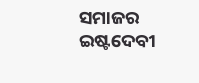ସମାଜର ଇଷ୍ଟଦେବୀ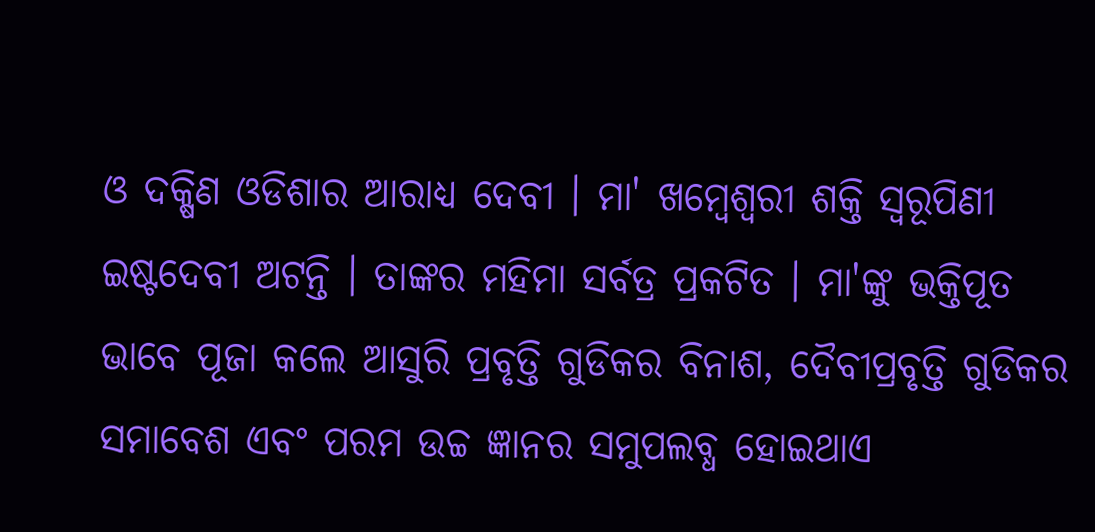ଓ ଦକ୍ଷିଣ ଓଡିଶାର ଆରାଧ୍ୟ ଦେବୀ । ମା' ଖମ୍ବେଶ୍ଵରୀ ଶକ୍ତି ସ୍ଵରୂପିଣୀ ଇଷ୍ଟଦେବୀ ଅଟନ୍ତି । ତାଙ୍କର ମହିମା ସର୍ବତ୍ର ପ୍ରକଟିତ । ମା'ଙ୍କୁ ଭକ୍ତିପୂତ ଭାବେ ପୂଜା କଲେ ଆସୁରି ପ୍ରବୃତ୍ତି ଗୁଡିକର ବିନାଶ, ଦୈବୀପ୍ରବୃତ୍ତି ଗୁଡିକର ସମାବେଶ ଏବଂ ପରମ ଉଚ୍ଚ ଜ୍ଞାନର ସମୁପଲବ୍ଧ ହୋଇଥାଏ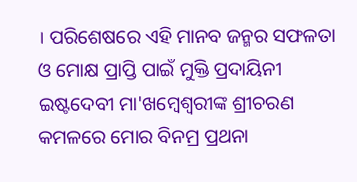। ପରିଶେଷରେ ଏହି ମାନବ ଜନ୍ମର ସଫଳତା ଓ ମୋକ୍ଷ ପ୍ରାପ୍ତି ପାଇଁ ମୁକ୍ତି ପ୍ରଦାୟିନୀ ଇଷ୍ଟଦେବୀ ମା'ଖମ୍ବେଶ୍ଵରୀଙ୍କ ଶ୍ରୀଚରଣ କମଳରେ ମୋର ବିନମ୍ର ପ୍ରଥନା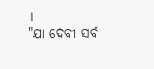।
"ଯା ଦେବୀ ସର୍ବ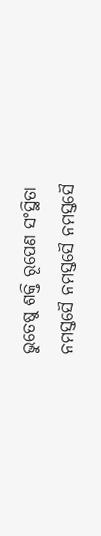ଭୁତେଷୁ ଶକ୍ତି ରୂପେଣ ସଂସ୍ଥିତା
ନମସ୍ତସୈ ନମସ୍ତସୈ ନମସ୍ତସୈ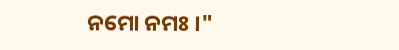ନମୋ ନମଃ ।"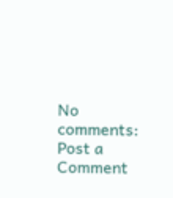No comments:
Post a Comment